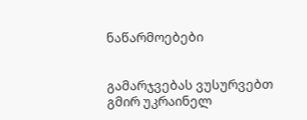ნაწარმოებები


გამარჯვებას ვუსურვებთ გმირ უკრაინელ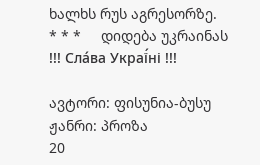ხალხს რუს აგრესორზე.     * * *     დიდება უკრაინას !!! Сла́ва Украї́ні !!!

ავტორი: ფისუნია-ბუსუ
ჟანრი: პროზა
20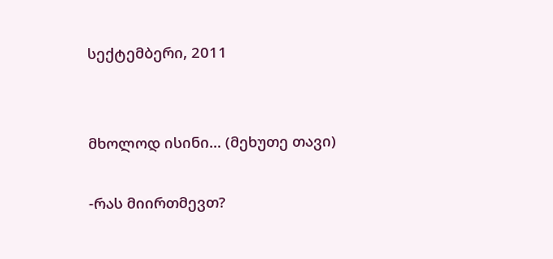სექტემბერი, 2011


მხოლოდ ისინი... (მეხუთე თავი)

-რას მიირთმევთ?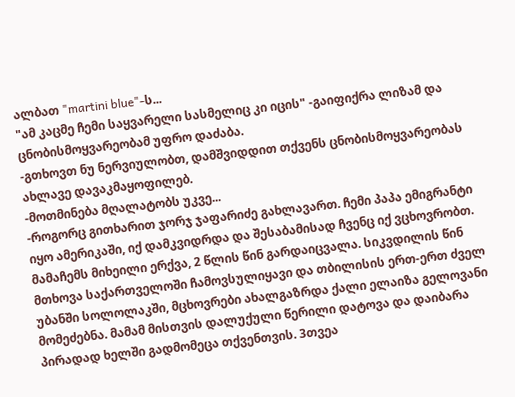ალბათ "martini blue"-ს...
"ამ კაცმე ჩემი საყვარელი სასმელიც კი იცის" -გაიფიქრა ლიზამ და ცნობისმოყვარეობამ უფრო დაძაბა.
-გთხოვთ ნუ ნერვიულობთ, დამშვიდდით თქვენს ცნობისმოყვარეობას ახლავე დავაკმაყოფილებ.
-მოთმინება მღალატობს უკვე...
-როგორც გითხარით ჯორჯ ჯაფარიძე გახლავართ. ჩემი პაპა ემიგრანტი იყო ამერიკაში, იქ დამკვიდრდა და შესაბამისად ჩვენც იქ ვცხოვრობთ. მამაჩემს მიხეილი ერქვა, 2 წლის წინ გარდაიცვალა. სიკვდილის წინ მთხოვა საქართველოში ჩამოვსულიყავი და თბილისის ერთ-ერთ ძველ უბანში სოლოლაკში, მცხოვრები ახალგაზრდა ქალი ელაიზა გელოვანი მომეძებნა. მამამ მისთვის დალუქული წერილი დატოვა და დაიბარა პირადად ხელში გადმომეცა თქვენთვის. 3თვეა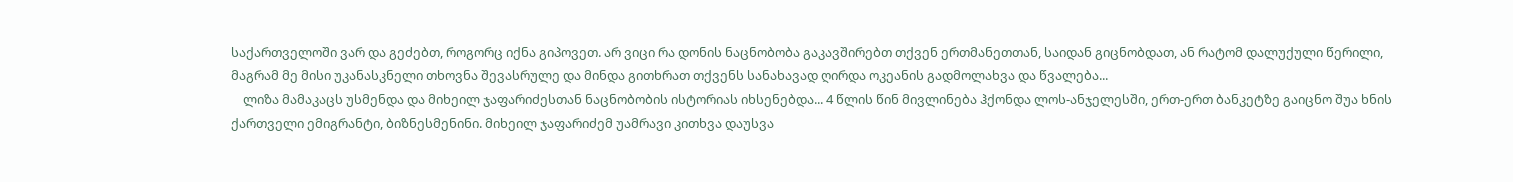საქართველოში ვარ და გეძებთ, როგორც იქნა გიპოვეთ. არ ვიცი რა დონის ნაცნობობა გაკავშირებთ თქვენ ერთმანეთთან, საიდან გიცნობდათ, ან რატომ დალუქული წერილი, მაგრამ მე მისი უკანასკნელი თხოვნა შევასრულე და მინდა გითხრათ თქვენს სანახავად ღირდა ოკეანის გადმოლახვა და წვალება...
    ლიზა მამაკაცს უსმენდა და მიხეილ ჯაფარიძესთან ნაცნობობის ისტორიას იხსენებდა... 4 წლის წინ მივლინება ჰქონდა ლოს-ანჯელესში, ერთ-ერთ ბანკეტზე გაიცნო შუა ხნის ქართველი ემიგრანტი, ბიზნესმენინი. მიხეილ ჯაფარიძემ უამრავი კითხვა დაუსვა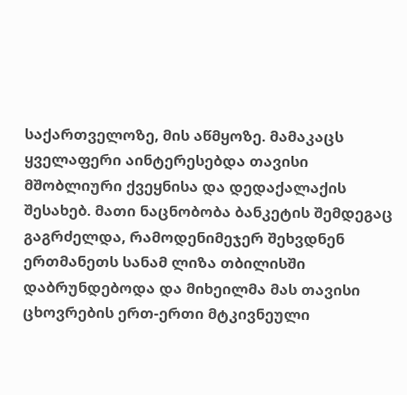საქართველოზე, მის აწმყოზე. მამაკაცს ყველაფერი აინტერესებდა თავისი მშობლიური ქვეყნისა და დედაქალაქის შესახებ. მათი ნაცნობობა ბანკეტის შემდეგაც გაგრძელდა, რამოდენიმეჯერ შეხვდნენ ერთმანეთს სანამ ლიზა თბილისში დაბრუნდებოდა და მიხეილმა მას თავისი ცხოვრების ერთ-ერთი მტკივნეული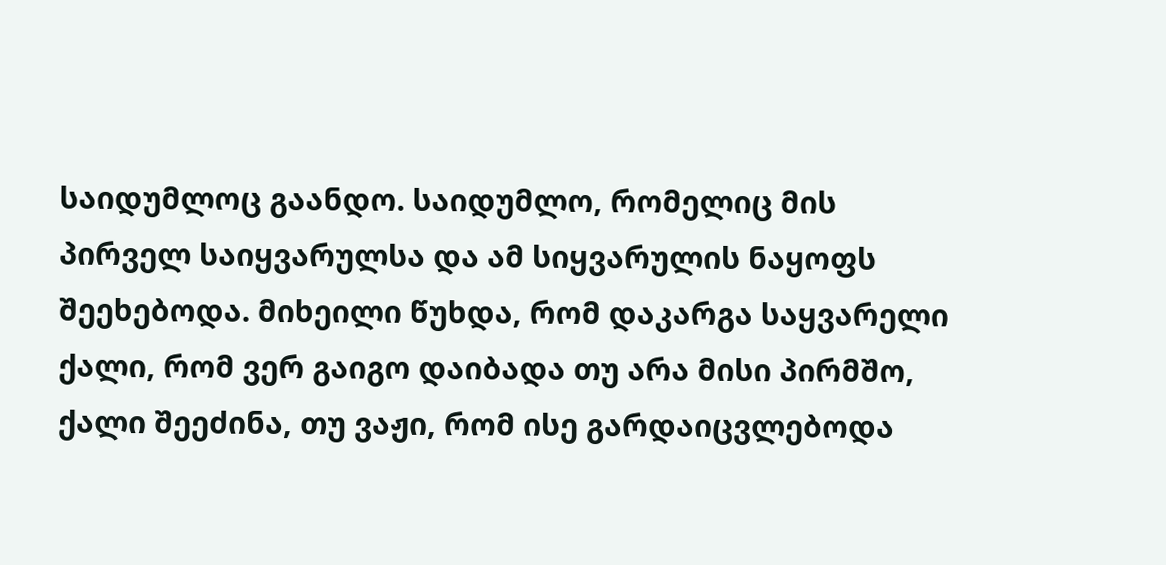საიდუმლოც გაანდო. საიდუმლო, რომელიც მის პირველ საიყვარულსა და ამ სიყვარულის ნაყოფს შეეხებოდა. მიხეილი წუხდა, რომ დაკარგა საყვარელი ქალი, რომ ვერ გაიგო დაიბადა თუ არა მისი პირმშო, ქალი შეეძინა, თუ ვაჟი, რომ ისე გარდაიცვლებოდა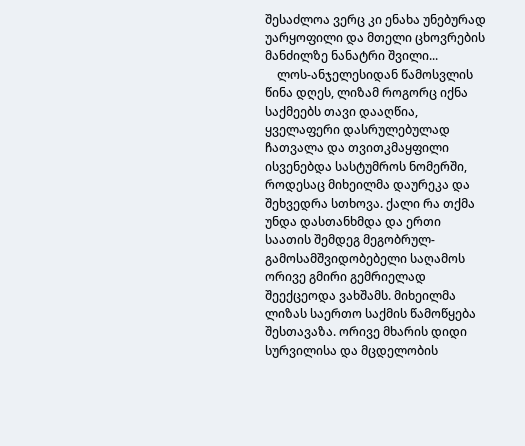შესაძლოა ვერც კი ენახა უნებურად უარყოფილი და მთელი ცხოვრების მანძილზე ნანატრი შვილი...
    ლოს-ანჯელესიდან წამოსვლის წინა დღეს, ლიზამ როგორც იქნა საქმეებს თავი დააღწია, ყველაფერი დასრულებულად ჩათვალა და თვითკმაყფილი ისვენებდა სასტუმროს ნომერში, როდესაც მიხეილმა დაურეკა და შეხვედრა სთხოვა. ქალი რა თქმა უნდა დასთანხმდა და ერთი საათის შემდეგ მეგობრულ-გამოსამშვიდობებელი საღამოს ორივე გმირი გემრიელად შეექცეოდა ვახშამს. მიხეილმა ლიზას საერთო საქმის წამოწყება შესთავაზა. ორივე მხარის დიდი სურვილისა და მცდელობის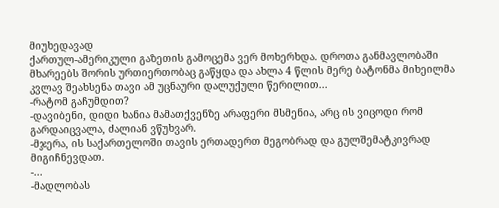მიუხედავად
ქართულ-ამერიკული გაზეთის გამოცემა ვერ მოხერხდა. დროთა განმავლობაში მხარეებს შორის ურთიერთობაც გაწყდა და ახლა 4 წლის მერე ბატონმა მიხეილმა კვლავ შეახსენა თავი ამ უცნაური დალუქული წერილით...
-რატომ გაჩუმდით?
-დავიბენი, დიდი ხანია მამათქვენზე არაფერი მსმენია, არც ის ვიცოდი რომ გარდაიცვალა, ძალიან ვწუხვარ.
-მჯერა, ის საქართელოში თავის ერთადერთ მეგობრად და გულშემატკივრად მიგიჩნევდათ.
-...
-მადლობას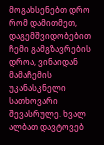მოგახსენებთ დრო რომ დამითმეთ, დაგემშვიდობებით ჩემი გამგზავრების დროა, ვინაიდან მამაჩემის უკანასკნელი სათხოვარი შევასრულე. ხვალ ალბათ დავტოვებ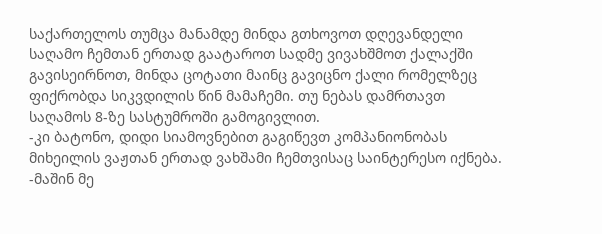საქართელოს თუმცა მანამდე მინდა გთხოვოთ დღევანდელი საღამო ჩემთან ერთად გაატაროთ სადმე ვივახშმოთ ქალაქში გავისეირნოთ, მინდა ცოტათი მაინც გავიცნო ქალი რომელზეც ფიქრობდა სიკვდილის წინ მამაჩემი. თუ ნებას დამრთავთ საღამოს 8-ზე სასტუმროში გამოგივლით.
-კი ბატონო, დიდი სიამოვნებით გაგიწევთ კომპანიონობას მიხეილის ვაჟთან ერთად ვახშამი ჩემთვისაც საინტერესო იქნება.
-მაშინ მე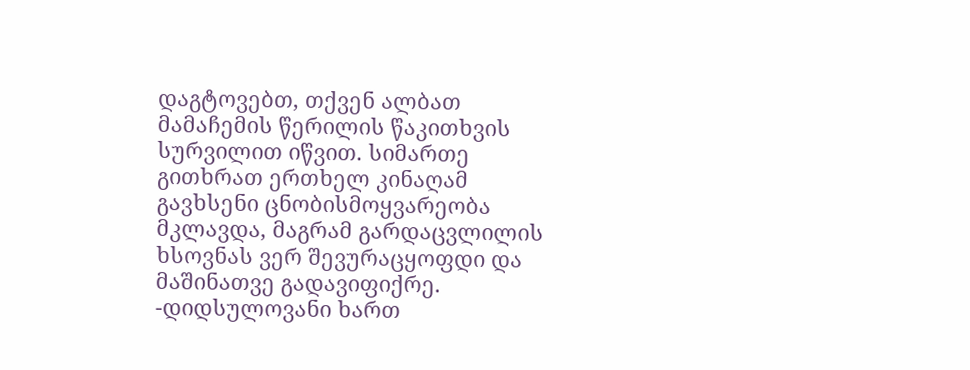დაგტოვებთ, თქვენ ალბათ მამაჩემის წერილის წაკითხვის სურვილით იწვით. სიმართე გითხრათ ერთხელ კინაღამ გავხსენი ცნობისმოყვარეობა მკლავდა, მაგრამ გარდაცვლილის ხსოვნას ვერ შევურაცყოფდი და მაშინათვე გადავიფიქრე.
-დიდსულოვანი ხართ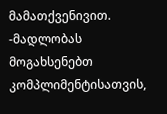მამათქვენივით.
-მადლობას მოგახსენებთ კომპლიმენტისათვის,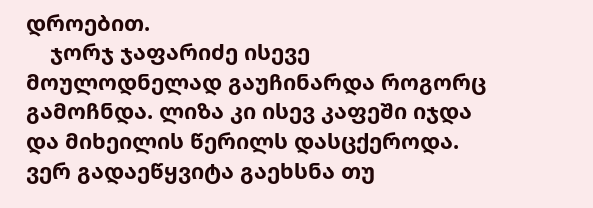დროებით.
    ჯორჯ ჯაფარიძე ისევე მოულოდნელად გაუჩინარდა როგორც გამოჩნდა. ლიზა კი ისევ კაფეში იჯდა და მიხეილის წერილს დასცქეროდა. ვერ გადაეწყვიტა გაეხსნა თუ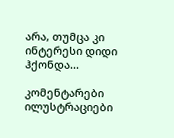არა, თუმცა კი ინტერესი დიდი ჰქონდა...

კომენტარები ილუსტრაციები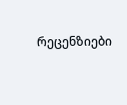რეცენზიები